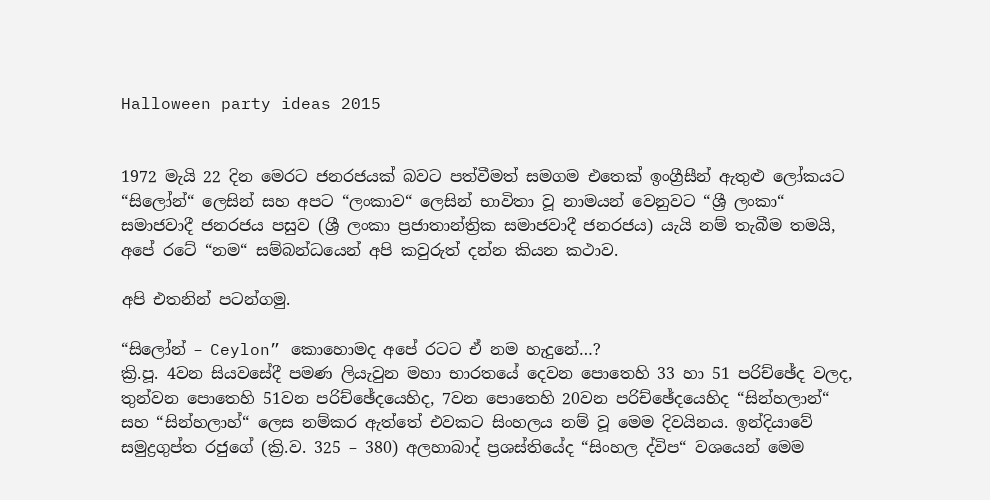Halloween party ideas 2015


1972 මැයි 22 දින මෙරට ජනරජයක් බවට පත්වීමත් සමගම එතෙක් ඉංග්‍රීසීන් ඇතුළු ලෝකයට “සිලෝන්“ ලෙසින් සහ අපට “ලංකාව“ ලෙසින් භාවිතා වූ නාමයන් වෙනුවට “ශ්‍රී ලංකා“ සමාජවාදී ජනරජය පසුව (ශ්‍රී ලංකා ප්‍රජාතාන්ත්‍රික සමාජවාදී ජනරජය) යැයි නම් තැබීම තමයි, අපේ රටේ “නම“ සම්බන්ධයෙන් අපි කවුරුත් දන්න කියන කථාව.

අපි එතනින් පටන්ගමු.

“සිලෝන් – Ceylon” කොහොමද අපේ රටට ඒ නම හැදුනේ…?
ක්‍රි.පූ. 4වන සියවසේදී පමණ ලියැවුන මහා භාරතයේ දෙවන පොතෙහි 33 හා 51 පරිච්ඡේද වලද, තුන්වන පොතෙහි 51වන පරිච්ඡේදයෙහිද, 7වන පොතෙහි 20වන පරිච්ඡේදයෙහිද “සින්හලාන්“ සහ “සින්හලාහ්“ ලෙස නම්කර ඇත්තේ එවකට සිංහලය නම් වූ මෙම දිවයිනය. ඉන්දියාවේ සමුද්‍රගුප්ත රජුගේ (ක්‍රි.ව. 325 – 380) අලහාබාද් ප්‍රශස්තියේද “සිංහල ද්විප“ වශයෙන් මෙම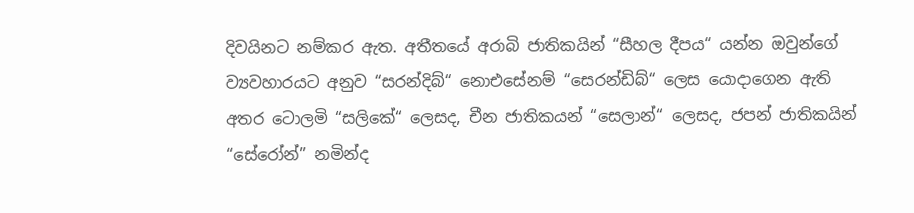දිවයිනට නම්කර ඇත. අතීතයේ අරාබි ජාතිකයින් “සීහල දීපය“ යන්න ඔවුන්ගේ ව්‍යවහාරයට අනුව “සරන්දිබ්“ නොඑසේනම් “සෙරන්ඩිබ්“ ලෙස යොදාගෙන ඇති අතර ටොලමි “සලිකේ“ ලෙසද, චීන ජාතිකයන් “සෙලාන්“ ලෙසද, ජපන් ජාතිකයින් “සේරෝන්” නමින්ද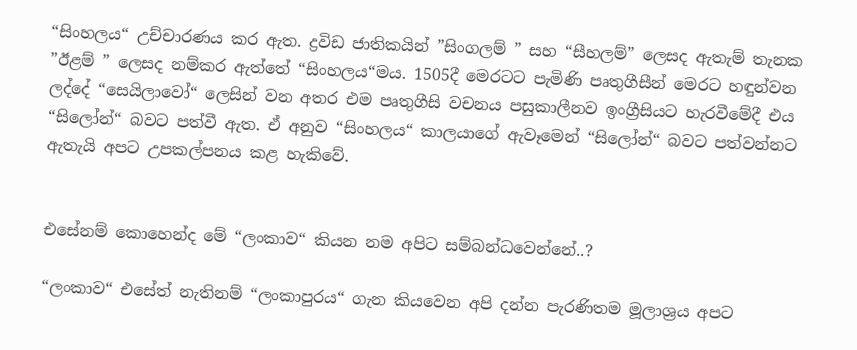“සිංහලය“ උච්චාරණය කර ඇත. ද්‍රවිඩ ජාතිකයින් ”සිංගලම් ” සහ “සීහලම්” ලෙසද ඇතැම් තැනක ”ඊළම් ” ලෙසද නම්කර ඇත්තේ “සිංහලය“මය. 1505දී මෙරටට පැමිණි පෘතුගීසීන් මෙරට හඳුන්වන ලද්දේ “සෙයිලාවෝ“ ලෙසින් වන අතර එම පෘතුගීසි වචනය පසුකාලීනව ඉංග්‍රීසියට හැරවීමේදී එය “සිලෝන්“ බවට පත්වී ඇත. ඒ අනුව “සිංහලය“ කාලයාගේ ඇවෑමෙන් “සිලෝන්“ බවට පත්වන්නට ඇතැයි අපට උපකල්පනය කළ හැකිවේ.


එසේනම් කොහෙන්ද මේ “ලංකාව“ කියන නම අපිට සම්බන්ධවෙන්නේ..?

“ලංකාව“ එසේත් නැතිනම් “ලංකාපුරය“ ගැන කියවෙන අපි දන්න පැරණිතම මූලාශ්‍රය අපට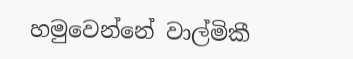හමුවෙන්නේ වාල්මිකී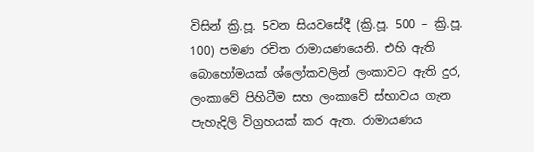විසින් ක්‍රි.පූ. 5වන සියවසේදී (ක්‍රි.පූ. 500 – ක්‍රි.පූ. 100) පමණ රචිත රාමායණයෙනි. එහි ඇති බොහෝමයක්‌ ශ්ලෝකවලින් ලංකාවට ඇති දුර, ලංකාවේ පිහිටීම සහ ලංකාවේ ස්‌භාවය ගැන පැහැදිලි විග්‍රහයක් කර ඇත. රාමායණය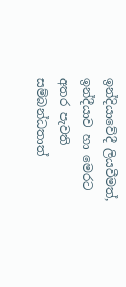ඉන්දියාවේදී ලියවීමත්, ඉන්දීයාව හා මෙරට අතර පැවති සම්බන්ධතාත්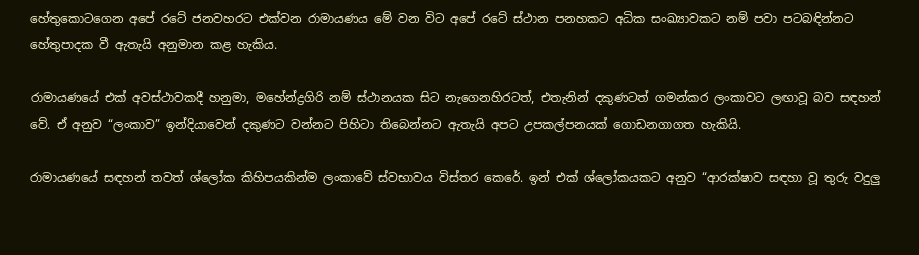හේතුකොටගෙන අපේ රටේ ජනවහරට එක්වන රාමායණය මේ වන විට අපේ රටේ ස්ථාන පනහකට අධික සංඛ්‍යාවකට නම් පවා පටබඳින්නට හේතුපාදක වී ඇතැයි අනුමාන කළ හැකිය.

රාමායණයේ එක් අවස්ථාවකදී හනුමා, මහේන්ද්‍රගිරි නම් ස්ථානයක සිට නැගෙනහිරටත්, එතැනින් දකුණටත් ගමන්කර ලංකාවට ලඟාවූ බව සඳහන් වේ. ඒ අනුව “ලංකාව” ඉන්දියාවෙන් දකුණට වන්නට පිහිටා තිබෙන්නට ඇතැයි අපට උපකල්පනයක් ගොඩනගාගත හැකියි.

රාමායණයේ සඳහන් තවත් ශ්ලෝක කිහිපයකින්ම ලංකාවේ ස්වභාවය විස්තර කෙරේ. ඉන් එක් ශ්ලෝකයකට අනුව “ආරක්‌ෂාව සඳහා වූ තුරු වදුලු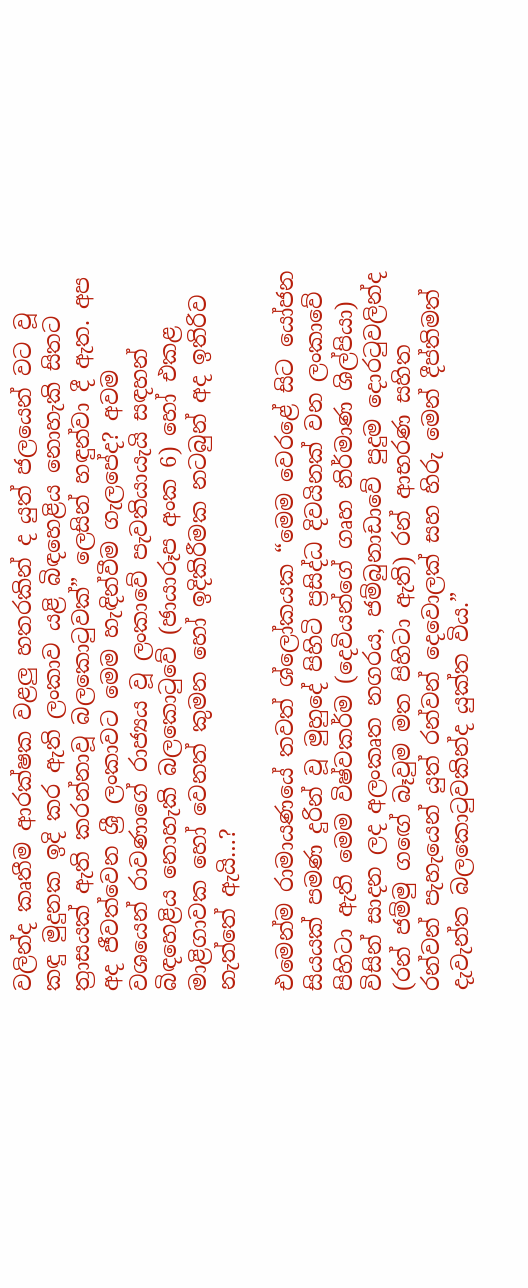වලින්ද කෘතීම ආරක්‌ෂක වළලු හතරකින් ද යුත් ජලයෙන් වට වූ කඳු මුදුනක ඉදි කර ඇති ලංකාව යළි බිඳහෙළිය නොහැකි සිතට ත්‍රාසයක් ඇති කරන්නාවූ බලකොටුවක්” ලෙසින් හඳුන්වා දී ඇත. අප අද ජීවත්වෙන ශ්‍රී ලංකාවට මෙම හැඳින්වීම ගැලපේද? අවම වශයෙන් රාවණාගේ රාජ්‍යය වූ ලංකාවේ පැවතියායැයි සඳහන් බිඳහෙළිය නොහැකි බලකොටුවේ (ඡායාරූප අංක 6) හෝ එකළ මාළිගාවක හෝ වෙනත් කුමන හෝ ඉදිකිරීමක නටබුන් අද ඉතිරිව නැත්තේ ඇයි…?

එමෙන්ම රාමායණයේ තවත් ශ්ලෝකයක “මෙම වෙරළේ සිට යෝජන සියයක් පමණ දුරින් වූ මුහුදේ පිහිටි ප්‍රසිද්ධ දිවයිනක් වන ලංකාවේ පිහිටා ඇති මෙම විෂ්වකර්ම (දෙවියන්ගේ ගෘහ නිර්මාණ ශිල්පියා) විසින් සාදන ලද අලංකෘත නගරය, ජම්බුනාඩාවේ පුදුම දොරටුවලින්ද (රන් ජම්මු ගඟේ බෑවුම මත පිහිටා ඇති) රන් ආභරණ සහිත රන්වන් පැහැයෙන් යුත් රන්වන් දෙවොලක් සහ හිරු මෙන් දීප්තිමත් දැවැන්ත බලකොටුවකින්ද යුක්ත විය.”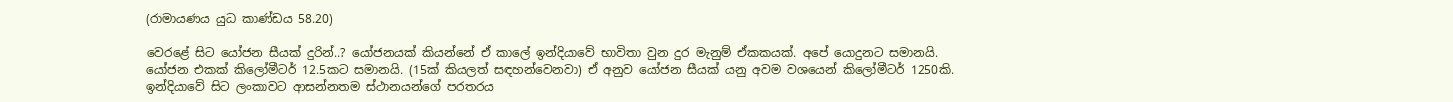(රාමායණය යුධ කාණ්ඩය 58.20)

වෙරළේ සිට යෝජන සීයක් දුරින්..? යෝජනයක් කියන්නේ ඒ කාලේ ඉන්දියාවේ භාවිතා වුන දුර මැනුම් ඒකකයක්. අපේ යොදුනට සමානයි. යෝජන එකක් කිලෝමීටර් 12.5කට සමානයි. (15ක් කියලත් සඳහන්වෙනවා) ඒ අනුව යෝජන සීයක් යනු අවම වශයෙන් කිලෝමීටර් 1250කි. ඉන්දියාවේ සිට ලංකාවට ආසන්නතම ස්ථානයන්ගේ පරතරය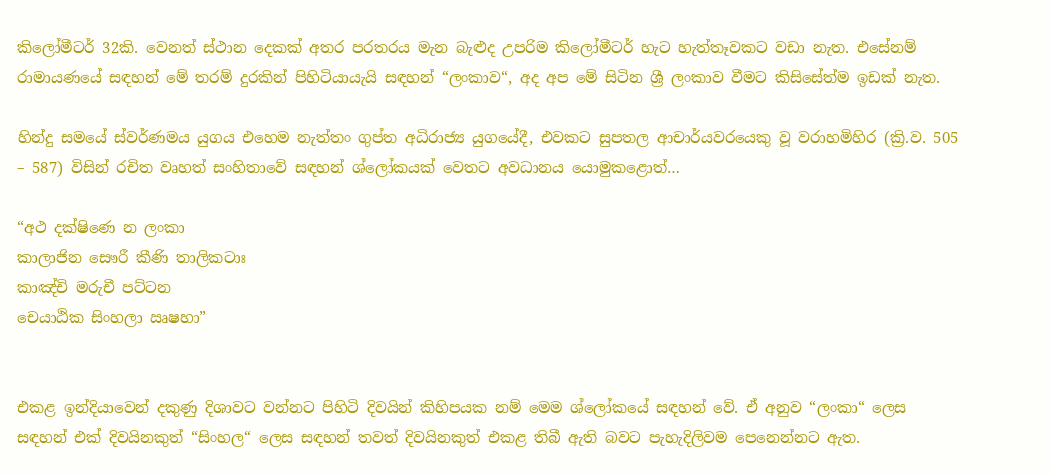කිලෝමීටර් 32කි. වෙනත් ස්ථාන දෙකක් අතර පරතරය මැන බැළුද උපරිම කිලෝමීටර් හැට හැත්තෑවකට වඩා නැත. එසේනම් රාමායණයේ සඳහන් මේ තරම් දුරකින් පිහිටියායැයි සඳහන් “ලංකාව“, අද අප මේ සිටින ශ්‍රී ලංකාව වීමට කිසිසේත්ම ඉඩක් නැත.

හින්දු සමයේ ස්වර්ණමය යුගය එහෙම නැත්තං ගුප්ත අධිරාජ්‍ය යුගයේදී, එවකට සුපතල ආචාර්යවරයෙකු වූ වරාහමිහිර (ක්‍රි.ව. 505 – 587) විසින් රචිත වෘහත් සංහිතාවේ සඳහන් ශ්ලෝකයක් වෙතට අවධානය යොමුකළොත්…

“අථ දක්ෂිණෙ න ලංකා
කාලාජින සෞරී කීණි තාලිකටාඃ
කාඤ්චි මරුචී පට්ටන
චෙයාඨික සිංහලා ඍෂහා”


එකළ ඉන්දියාවෙන් දකුණු දිශාවට වන්නට පිහිටි දිවයින් කිහිපයක නම් මෙම ශ්ලෝකයේ සඳහන් වේ. ඒ අනුව “ලංකා“ ලෙස සඳහන් එක් දිවයිනකුත් “සිංහල“ ලෙස සඳහන් තවත් දිවයිනකුත් එකළ තිබී ඇති බවට පැහැදිලිවම පෙනෙන්නට ඇත.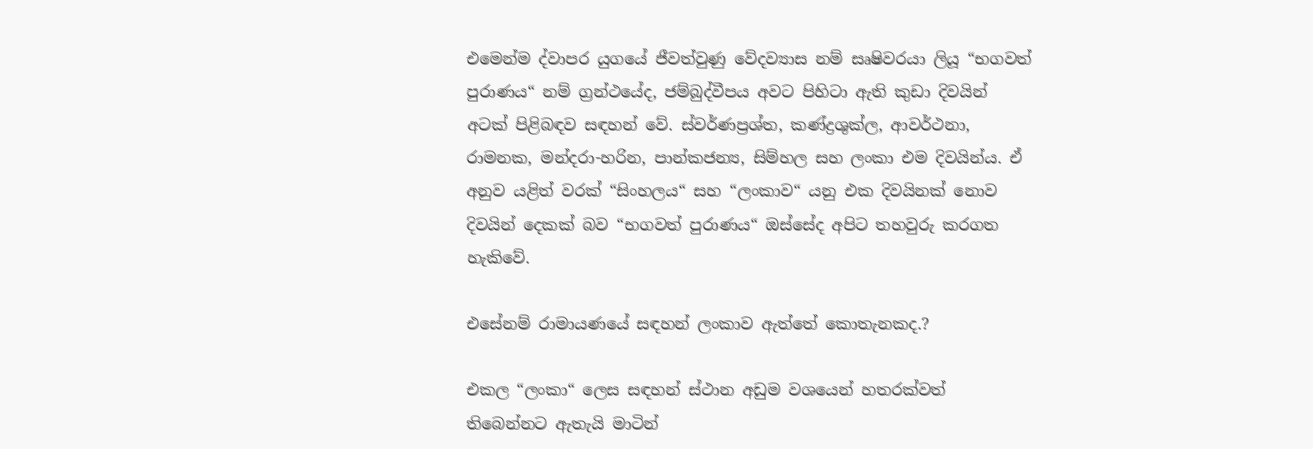එමෙන්ම ද්වාපර යුගයේ ජීවත්වුණු වේදව්‍යාස නම් සෘෂිවරයා ලියූ “භගවත් පුරාණය“ නම් ග්‍රන්ථයේද, ජම්බුද්වීපය අවට පිහිටා ඇති කුඩා දිවයින් අටක් පිළිබඳව සඳහන් වේ. ස්වර්ණප්‍රශ්ත, කණ්ද්‍රශුක්ල, ආවර්ථනා, රාමනක, මන්දරා-හරින, පාන්කජන්‍ය, සිම්හල සහ ලංකා එම දිවයින්ය. ඒ අනුව යළිත් වරක් “සිංහලය“ සහ “ලංකාව“ යනු එක දිවයිනක් නොව දිවයින් දෙකක් බව “භගවත් පුරාණය“ ඔස්සේද අපිට තහවුරු කරගත හැකිවේ.

එසේනම් රාමායණයේ සඳහන් ලංකාව ඇත්තේ කොතැනකද.?

එකල “ලංකා“ ලෙස සඳහන් ස්ථාන අඩුම වශයෙන් හතරක්වත් තිබෙන්නට ඇතැයි මාටින්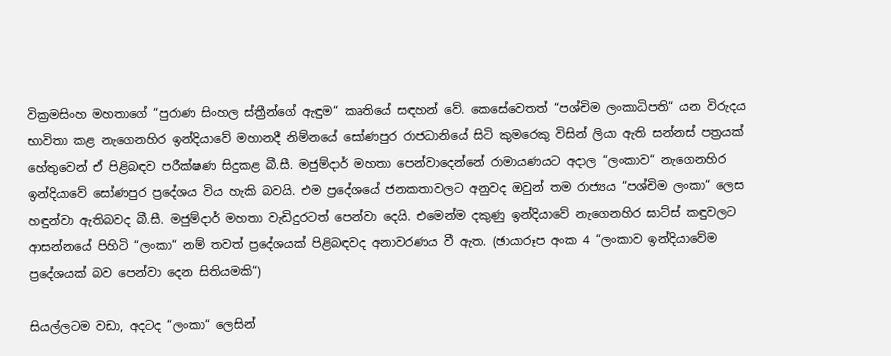වික්‍රමසිංහ මහතාගේ “පුරාණ සිංහල ස්‌ත්‍රීන්ගේ ඇඳුම“ කෘතියේ සඳහන් වේ. කෙසේවෙතත් “පශ්චිම ලංකාධිපති“ යන විරුදය භාවිතා කළ නැගෙනහිර ඉන්දියාවේ මහානදී නිම්නයේ සෝණපුර රාජධානියේ සිටි කුමරෙකු විසින් ලියා ඇති සන්නස්‌ පත්‍රයක්‌ හේතුවෙන් ඒ පිළිබඳව පරීක්ෂණ සිදුකළ බී.සී. මජුම්දාර් මහතා පෙන්වාදෙන්නේ රාමායණයට අදාල “ලංකාව“ නැගෙනහිර ඉන්දියාවේ සෝණපුර ප්‍රදේශය විය හැකි බවයි. එම ප්‍රදේශයේ ජනකතාවලට අනුවද ඔවුන් තම රාජ්‍යය “පශ්චිම ලංකා“ ලෙස හඳුන්වා ඇතිබවද බී.සී. මජුම්දාර් මහතා වැඩිදුරටත් පෙන්වා දෙයි. එමෙන්ම දකුණු ඉන්දියාවේ නැගෙනහිර ඝාට්‌ස්‌ කඳුවලට ආසන්නයේ පිහිටි “ලංකා“ නම් තවත් ප්‍රදේශයක් පිළිබඳවද අනාවරණය වී ඇත. (ඡායාරූප අංක 4 “ලංකාව ඉන්දියාවේම ප්‍රදේශයක් බව පෙන්වා දෙන සිතියමකි“)

සියල්ලටම වඩා, අදටද “ලංකා“ ලෙසින්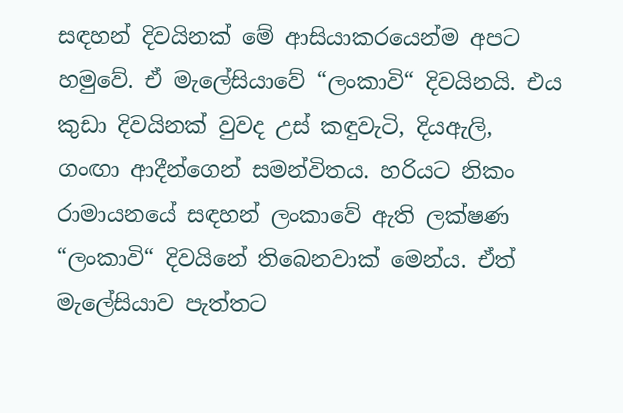සඳහන් දිවයිනක් මේ ආසියාකරයෙන්ම අපට හමුවේ. ඒ මැලේසියාවේ “ලංකාවි“ දිවයිනයි. එය කුඩා දිවයිනක් වුවද උස් කඳුවැටි, දියඇලි, ගංඟා ආදීන්ගෙන් සමන්විතය. හරියට නිකං රාමායනයේ සඳහන් ලංකාවේ ඇති ලක්ෂණ “ලංකාවි“ දිවයිනේ තිබෙනවාක් මෙන්ය. ඒත් මැලේසියාව පැත්තට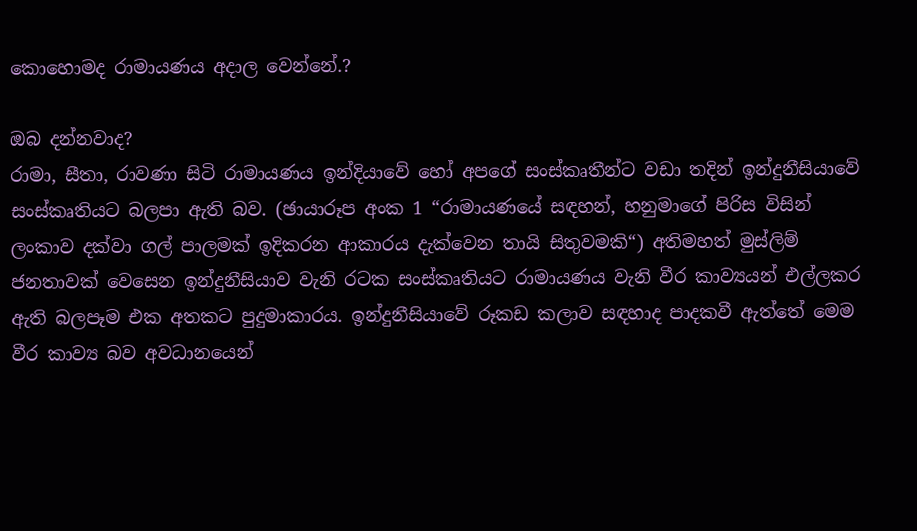කොහොමද රාමායණය අදාල වෙන්නේ.?

ඔබ දන්නවාද?
රාමා, සීතා, රාවණා සිටි රාමායණය ඉන්දියාවේ හෝ අපගේ සංස්කෘතීන්ට වඩා තදින් ඉන්දුනීසියාවේ සංස්කෘතියට බලපා ඇති බව. (ඡායාරූප අංක 1 “රාමායණයේ සඳහන්, හනුමාගේ පිරිස විසින් ලංකාව දක්වා ගල් පාලමක් ඉදිකරන ආකාරය දැක්වෙන තායි සිතුවමකි“) අතිමහත් මුස්ලිම් ජනතාවක් වෙසෙන ඉන්දුනීසියාව වැනි රටක සංස්කෘතියට රාමායණය වැනි වීර කාව්‍යයන් එල්ලකර ඇති බලපෑම එක අතකට පුදුමාකාරය. ඉන්දුනීසියාවේ රූකඩ කලාව සඳහාද පාදකවී ඇත්තේ මෙම වීර කාව්‍ය බව අවධානයෙන්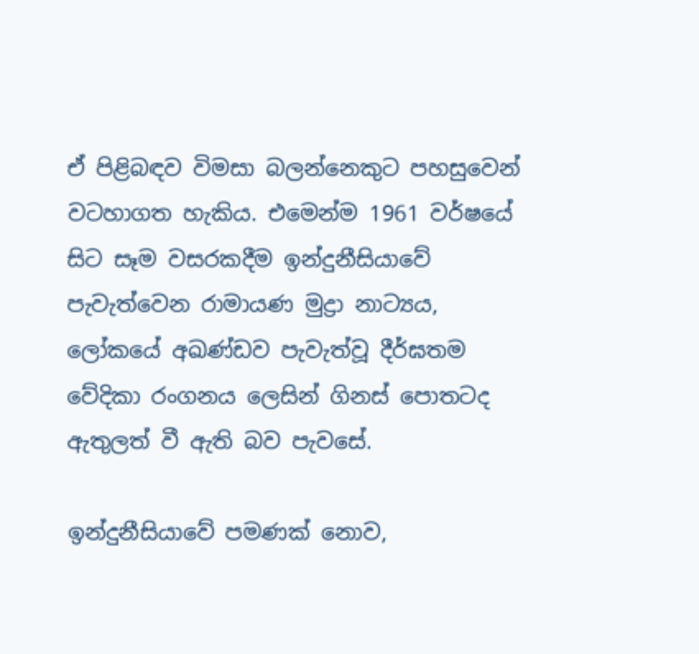ඒ පිළිබඳව විමසා බලන්නෙකුට පහසුවෙන් වටහාගත හැකිය. එමෙන්ම 1961 වර්ෂයේ සිට සෑම වසරකදීම ඉන්දුනීසියාවේ පැවැත්වෙන රාමායණ මුද්‍රා නාට්‍යය, ලෝකයේ අඛණ්ඩව පැවැත්වූ දීර්ඝතම වේදිකා රංගනය ලෙසින් ගිනස් පොතටද ඇතුලත් වී ඇති බව පැවසේ.

ඉන්දුනීසියාවේ පමණක් නොව,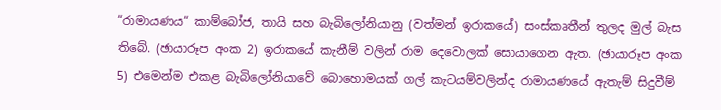“රාමායණය“ කාම්බෝජ, තායි සහ බැබිලෝනියානු (වත්මන් ඉරාකයේ) සංස්කෘතීන් තුලද මුල් බැස තිබේ. (ඡායාරූප අංක 2) ඉරාකයේ කැනීම් වලින් රාම දෙවොලක් සොයාගෙන ඇත. (ඡායාරූප අංක 5) එමෙන්ම එකළ බැබිලෝනියාවේ බොහොමයක් ගල් කැටයම්වලින්ද රාමායණයේ ඇතැම් සිදුවීම්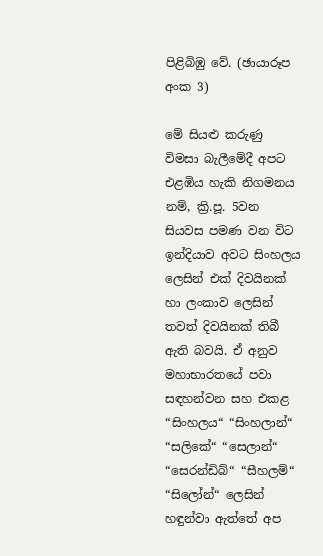පිළිබිඹු වේ. (ඡායාරූප අංක 3)

මේ සියළු කරුණු විමසා බැලීමේදී අපට එළඹිය හැකි නිගමනය නම්, ක්‍රි.පූ. 5වන සියවස පමණ වන විට ඉන්දියාව අවට සිංහලය ලෙසින් එක් දිවයිනක් හා ලංකාව ලෙසින් තවත් දිවයිනක් තිබී ඇති බවයි. ඒ අනුව මහාභාරතයේ පවා සඳහන්වන සහ එකළ “සිංහලය“ “සිංහලාන්“ “සලිකේ“ “සෙලාන්“ “සෙරන්ඩිබ්“ “සීහලම්“ “සිලෝන්“ ලෙසින් හඳුන්වා ඇත්තේ අප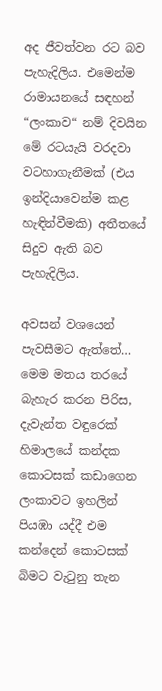අද ජීවත්වන රට බව පැහැදිලිය. එමෙන්ම රාමායනයේ සඳහන් “ලංකාව“ නම් දිවයින මේ රටයැයි වරදවා වටහාගැනීමක් (එය ඉන්දියාවෙන්ම කළ හැඳින්වීමකි) අතීතයේ සිදුව ඇති බව පැහැදිලිය.

අවසන් වශයෙන් පැවසීමට ඇත්තේ… මෙම මතය තරයේ බැහැර කරන පිරිස, දැවැන්ත වඳුරෙක් හිමාලයේ කන්දක කොටසක් කඩාගෙන ලංකාවට ඉහලින් පියඹා යද්දී එම කන්දෙන් කොටසක් බිමට වැටුනු තැන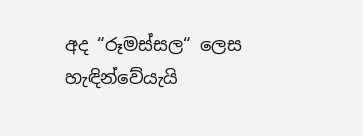අද “රූමස්සල“ ලෙස හැඳින්වේයැයි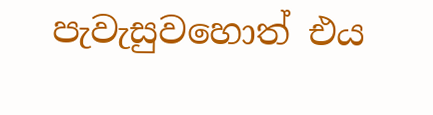පැවැසුවහොත් එය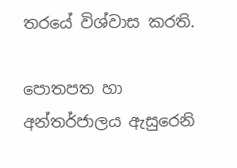තරයේ විශ්වාස කරති.

පොතපත හා අන්තර්ජාලය ඇසුරෙනි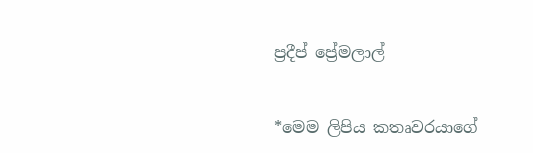ප්‍රදීප් ප්‍රේමලාල්


*මෙම ලිපිය කතෘවරයාගේ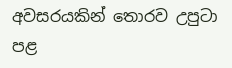අවසරයකින් තොරව උපුටා පළ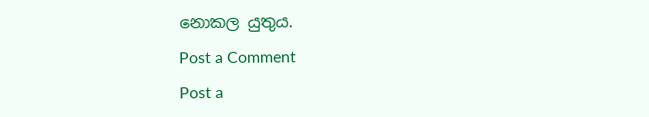නොකල යුතුය.

Post a Comment

Post a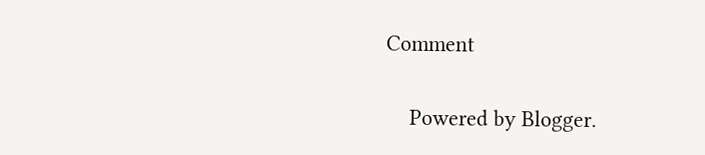Comment

    Powered by Blogger.